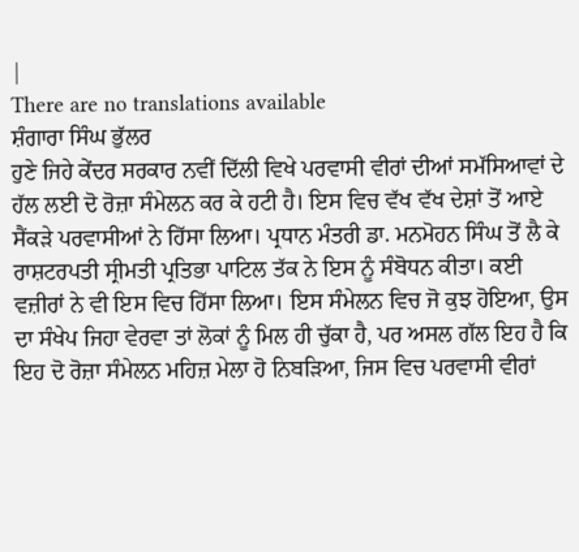|
There are no translations available
ਸ਼ੰਗਾਰਾ ਸਿੰਘ ਭੁੱਲਰ
ਹੁਣੇ ਜਿਹੇ ਕੇਂਦਰ ਸਰਕਾਰ ਨਵੀਂ ਦਿੱਲੀ ਵਿਖੇ ਪਰਵਾਸੀ ਵੀਰਾਂ ਦੀਆਂ ਸਮੱਸਿਆਵਾਂ ਦੇ ਹੱਲ ਲਈ ਦੋ ਰੋਜ਼ਾ ਸੰਮੇਲਨ ਕਰ ਕੇ ਹਟੀ ਹੈ। ਇਸ ਵਿਚ ਵੱਖ ਵੱਖ ਦੇਸ਼ਾਂ ਤੋਂ ਆਏ ਸੈਂਕੜੇ ਪਰਵਾਸੀਆਂ ਨੇ ਹਿੱਸਾ ਲਿਆ। ਪ੍ਰਧਾਨ ਮੰਤਰੀ ਡਾ. ਮਨਮੋਹਨ ਸਿੰਘ ਤੋਂ ਲੈ ਕੇ ਰਾਸ਼ਟਰਪਤੀ ਸ੍ਰੀਮਤੀ ਪ੍ਰਤਿਭਾ ਪਾਟਿਲ ਤੱਕ ਨੇ ਇਸ ਨੂੰ ਸੰਬੋਧਨ ਕੀਤਾ। ਕਈ ਵਜ਼ੀਰਾਂ ਨੇ ਵੀ ਇਸ ਵਿਚ ਹਿੱਸਾ ਲਿਆ। ਇਸ ਸੰਮੇਲਨ ਵਿਚ ਜੋ ਕੁਝ ਹੋਇਆ, ਉਸ ਦਾ ਸੰਖੇਪ ਜਿਹਾ ਵੇਰਵਾ ਤਾਂ ਲੋਕਾਂ ਨੂੰ ਮਿਲ ਹੀ ਚੁੱਕਾ ਹੈ, ਪਰ ਅਸਲ ਗੱਲ ਇਹ ਹੈ ਕਿ ਇਹ ਦੋ ਰੋਜ਼ਾ ਸੰਮੇਲਨ ਮਹਿਜ਼ ਮੇਲਾ ਹੋ ਨਿਬੜਿਆ, ਜਿਸ ਵਿਚ ਪਰਵਾਸੀ ਵੀਰਾਂ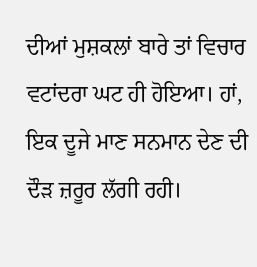ਦੀਆਂ ਮੁਸ਼ਕਲਾਂ ਬਾਰੇ ਤਾਂ ਵਿਚਾਰ ਵਟਾਂਦਰਾ ਘਟ ਹੀ ਹੋਇਆ। ਹਾਂ, ਇਕ ਦੂਜੇ ਮਾਣ ਸਨਮਾਨ ਦੇਣ ਦੀ ਦੌੜ ਜ਼ਰੂਰ ਲੱਗੀ ਰਹੀ।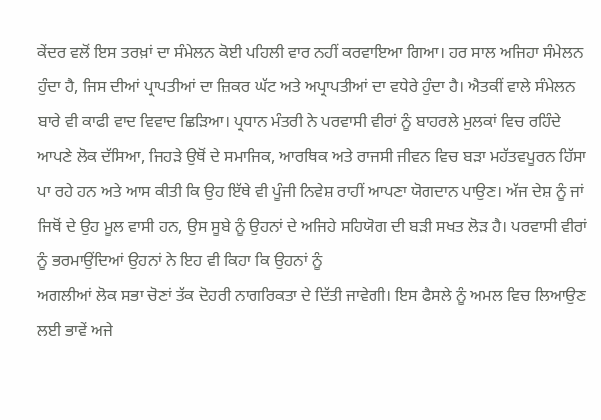ਕੇਂਦਰ ਵਲੋਂ ਇਸ ਤਰਖ਼ਾਂ ਦਾ ਸੰਮੇਲਨ ਕੋਈ ਪਹਿਲੀ ਵਾਰ ਨਹੀਂ ਕਰਵਾਇਆ ਗਿਆ। ਹਰ ਸਾਲ ਅਜਿਹਾ ਸੰਮੇਲਨ ਹੁੰਦਾ ਹੈ, ਜਿਸ ਦੀਆਂ ਪ੍ਰਾਪਤੀਆਂ ਦਾ ਜ਼ਿਕਰ ਘੱਟ ਅਤੇ ਅਪ੍ਰਾਪਤੀਆਂ ਦਾ ਵਧੇਰੇ ਹੁੰਦਾ ਹੈ। ਐਤਕੀਂ ਵਾਲੇ ਸੰਮੇਲਨ ਬਾਰੇ ਵੀ ਕਾਫੀ ਵਾਦ ਵਿਵਾਦ ਛਿੜਿਆ। ਪ੍ਰਧਾਨ ਮੰਤਰੀ ਨੇ ਪਰਵਾਸੀ ਵੀਰਾਂ ਨੂੰ ਬਾਹਰਲੇ ਮੁਲਕਾਂ ਵਿਚ ਰਹਿੰਦੇ ਆਪਣੇ ਲੋਕ ਦੱਸਿਆ, ਜਿਹੜੇ ਉਥੋਂ ਦੇ ਸਮਾਜਿਕ, ਆਰਥਿਕ ਅਤੇ ਰਾਜਸੀ ਜੀਵਨ ਵਿਚ ਬੜਾ ਮਹੱਤਵਪੂਰਨ ਹਿੱਸਾ ਪਾ ਰਹੇ ਹਨ ਅਤੇ ਆਸ ਕੀਤੀ ਕਿ ਉਹ ਇੱਥੇ ਵੀ ਪੂੰਜੀ ਨਿਵੇਸ਼ ਰਾਹੀਂ ਆਪਣਾ ਯੋਗਦਾਨ ਪਾਉਣ। ਅੱਜ ਦੇਸ਼ ਨੂੰ ਜਾਂ ਜਿਥੋਂ ਦੇ ਉਹ ਮੂਲ ਵਾਸੀ ਹਨ, ਉਸ ਸੂਬੇ ਨੂੰ ਉਹਨਾਂ ਦੇ ਅਜਿਹੇ ਸਹਿਯੋਗ ਦੀ ਬੜੀ ਸਖਤ ਲੋੜ ਹੈ। ਪਰਵਾਸੀ ਵੀਰਾਂ ਨੂੰ ਭਰਮਾਉਂਦਿਆਂ ਉਹਨਾਂ ਨੇ ਇਹ ਵੀ ਕਿਹਾ ਕਿ ਉਹਨਾਂ ਨੂੰ
ਅਗਲੀਆਂ ਲੋਕ ਸਭਾ ਚੋਣਾਂ ਤੱਕ ਦੋਹਰੀ ਨਾਗਰਿਕਤਾ ਦੇ ਦਿੱਤੀ ਜਾਵੇਗੀ। ਇਸ ਫੈਸਲੇ ਨੂੰ ਅਮਲ ਵਿਚ ਲਿਆਉਣ ਲਈ ਭਾਵੇਂ ਅਜੇ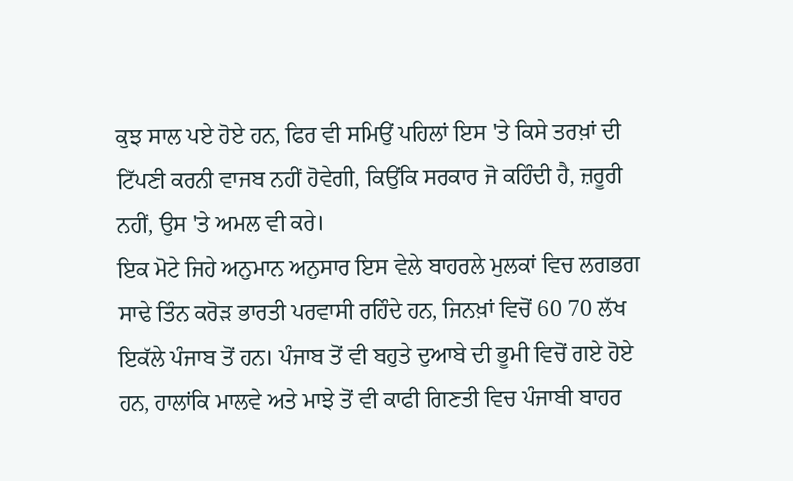ਕੁਝ ਸਾਲ ਪਏ ਹੋਏ ਹਨ, ਫਿਰ ਵੀ ਸਮਿਉਂ ਪਹਿਲਾਂ ਇਸ 'ਤੇ ਕਿਸੇ ਤਰਖ਼ਾਂ ਦੀ ਟਿੱਪਣੀ ਕਰਨੀ ਵਾਜਬ ਨਹੀਂ ਹੋਵੇਗੀ, ਕਿਉਂਕਿ ਸਰਕਾਰ ਜੋ ਕਹਿੰਦੀ ਹੈ, ਜ਼ਰੂਰੀ ਨਹੀਂ, ਉਸ 'ਤੇ ਅਮਲ ਵੀ ਕਰੇ।
ਇਕ ਮੋਟੇ ਜਿਹੇ ਅਨੁਮਾਨ ਅਨੁਸਾਰ ਇਸ ਵੇਲੇ ਬਾਹਰਲੇ ਮੁਲਕਾਂ ਵਿਚ ਲਗਭਗ ਸਾਢੇ ਤਿੰਨ ਕਰੋੜ ਭਾਰਤੀ ਪਰਵਾਸੀ ਰਹਿੰਦੇ ਹਨ, ਜਿਨਖ਼ਾਂ ਵਿਚੋਂ 60 70 ਲੱਖ ਇਕੱਲੇ ਪੰਜਾਬ ਤੋਂ ਹਨ। ਪੰਜਾਬ ਤੋਂ ਵੀ ਬਹੁਤੇ ਦੁਆਬੇ ਦੀ ਭੂਮੀ ਵਿਚੋਂ ਗਏ ਹੋਏ ਹਨ, ਹਾਲਾਂਕਿ ਮਾਲਵੇ ਅਤੇ ਮਾਝੇ ਤੋਂ ਵੀ ਕਾਫੀ ਗਿਣਤੀ ਵਿਚ ਪੰਜਾਬੀ ਬਾਹਰ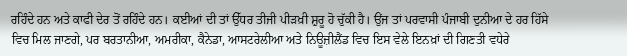ਰਹਿੰਦੇ ਹਨ ਅਤੇ ਕਾਫੀ ਦੇਰ ਤੋਂ ਰਹਿੰਦੇ ਹਨ। ਕਈਆਂ ਦੀ ਤਾਂ ਉੱਧਰ ਤੀਜੀ ਪੀੜਖ਼ੀ ਸ਼ੁਰੂ ਹੋ ਚੁੱਕੀ ਹੈ। ਉਂਜ ਤਾਂ ਪਰਵਾਸੀ ਪੰਜਾਬੀ ਦੁਨੀਆ ਦੇ ਹਰ ਹਿੱਸੇ ਵਿਚ ਮਿਲ ਜਾਣਗੇ, ਪਰ ਬਰਤਾਨੀਆ, ਅਮਰੀਕਾ, ਕੈਨੇਡਾ, ਆਸਟਰੇਲੀਆ ਅਤੇ ਨਿਊਜ਼ੀਲੈਂਡ ਵਿਚ ਇਸ ਵੇਲੇ ਇਨਖ਼ਾਂ ਦੀ ਗਿਣਤੀ ਵਧੇਰੇ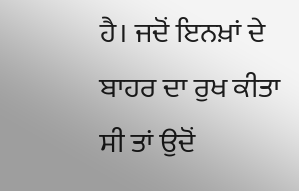ਹੈ। ਜਦੋਂ ਇਨਖ਼ਾਂ ਦੇ ਬਾਹਰ ਦਾ ਰੁਖ ਕੀਤਾ ਸੀ ਤਾਂ ਉਦੋਂ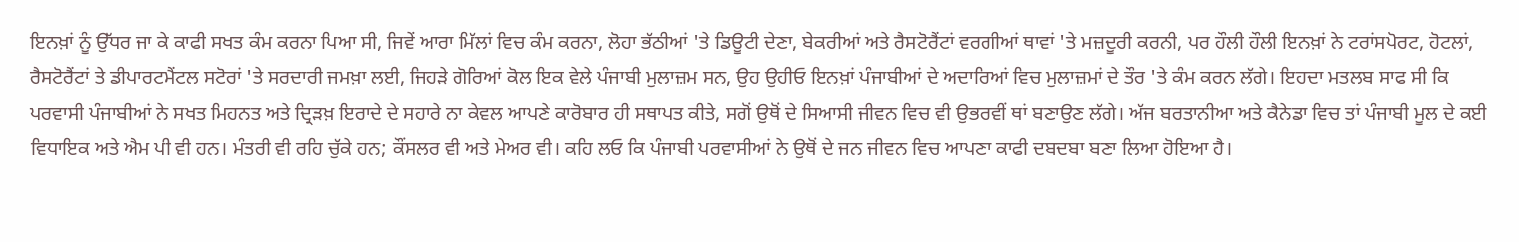ਇਨਖ਼ਾਂ ਨੂੰ ਉੱਧਰ ਜਾ ਕੇ ਕਾਫੀ ਸਖਤ ਕੰਮ ਕਰਨਾ ਪਿਆ ਸੀ, ਜਿਵੇਂ ਆਰਾ ਮਿੱਲਾਂ ਵਿਚ ਕੰਮ ਕਰਨਾ, ਲੋਹਾ ਭੱਠੀਆਂ 'ਤੇ ਡਿਊਟੀ ਦੇਣਾ, ਬੇਕਰੀਆਂ ਅਤੇ ਰੈਸਟੋਰੈਂਟਾਂ ਵਰਗੀਆਂ ਥਾਵਾਂ 'ਤੇ ਮਜ਼ਦੂਰੀ ਕਰਨੀ, ਪਰ ਹੌਲੀ ਹੌਲੀ ਇਨਖ਼ਾਂ ਨੇ ਟਰਾਂਸਪੋਰਟ, ਹੋਟਲਾਂ, ਰੈਸਟੋਰੈਂਟਾਂ ਤੇ ਡੀਪਾਰਟਮੈਂਟਲ ਸਟੋਰਾਂ 'ਤੇ ਸਰਦਾਰੀ ਜਮਖ਼ਾ ਲਈ, ਜਿਹੜੇ ਗੋਰਿਆਂ ਕੋਲ ਇਕ ਵੇਲੇ ਪੰਜਾਬੀ ਮੁਲਾਜ਼ਮ ਸਨ, ਉਹ ਉਹੀਓ ਇਨਖ਼ਾਂ ਪੰਜਾਬੀਆਂ ਦੇ ਅਦਾਰਿਆਂ ਵਿਚ ਮੁਲਾਜ਼ਮਾਂ ਦੇ ਤੌਰ 'ਤੇ ਕੰਮ ਕਰਨ ਲੱਗੇ। ਇਹਦਾ ਮਤਲਬ ਸਾਫ ਸੀ ਕਿ ਪਰਵਾਸੀ ਪੰਜਾਬੀਆਂ ਨੇ ਸਖਤ ਮਿਹਨਤ ਅਤੇ ਦ੍ਰਿੜਖ਼ ਇਰਾਦੇ ਦੇ ਸਹਾਰੇ ਨਾ ਕੇਵਲ ਆਪਣੇ ਕਾਰੋਬਾਰ ਹੀ ਸਥਾਪਤ ਕੀਤੇ, ਸਗੋਂ ਉਥੋਂ ਦੇ ਸਿਆਸੀ ਜੀਵਨ ਵਿਚ ਵੀ ਉਭਰਵੀਂ ਥਾਂ ਬਣਾਉਣ ਲੱਗੇ। ਅੱਜ ਬਰਤਾਨੀਆ ਅਤੇ ਕੈਨੇਡਾ ਵਿਚ ਤਾਂ ਪੰਜਾਬੀ ਮੂਲ ਦੇ ਕਈ ਵਿਧਾਇਕ ਅਤੇ ਐਮ ਪੀ ਵੀ ਹਨ। ਮੰਤਰੀ ਵੀ ਰਹਿ ਚੁੱਕੇ ਹਨ; ਕੌਂਸਲਰ ਵੀ ਅਤੇ ਮੇਅਰ ਵੀ। ਕਹਿ ਲਓ ਕਿ ਪੰਜਾਬੀ ਪਰਵਾਸੀਆਂ ਨੇ ਉਥੋਂ ਦੇ ਜਨ ਜੀਵਨ ਵਿਚ ਆਪਣਾ ਕਾਫੀ ਦਬਦਬਾ ਬਣਾ ਲਿਆ ਹੋਇਆ ਹੈ।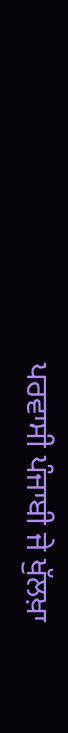ਪਰਵਾਸੀ ਪੰਜਾਬੀ ਜੇ ਖੁੱਲਖ਼ਾ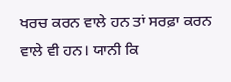ਖਰਚ ਕਰਨ ਵਾਲੇ ਹਨ ਤਾਂ ਸਰਫ਼ਾ ਕਰਨ ਵਾਲੇ ਵੀ ਹਨ। ਯਾਨੀ ਕਿ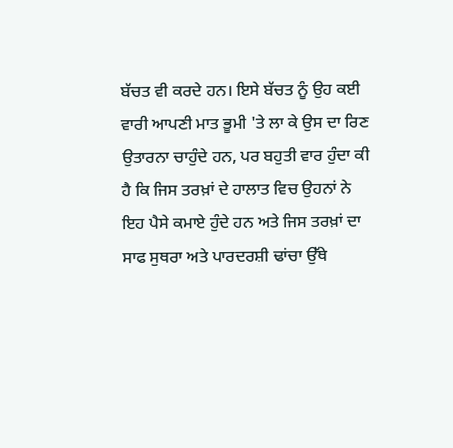ਬੱਚਤ ਵੀ ਕਰਦੇ ਹਨ। ਇਸੇ ਬੱਚਤ ਨੂੰ ਉਹ ਕਈ ਵਾਰੀ ਆਪਣੀ ਮਾਤ ਭੂਮੀ 'ਤੇ ਲਾ ਕੇ ਉਸ ਦਾ ਰਿਣ ਉਤਾਰਨਾ ਚਾਹੁੰਦੇ ਹਨ, ਪਰ ਬਹੁਤੀ ਵਾਰ ਹੁੰਦਾ ਕੀ ਹੈ ਕਿ ਜਿਸ ਤਰਖ਼ਾਂ ਦੇ ਹਾਲਾਤ ਵਿਚ ਉਹਨਾਂ ਨੇ ਇਹ ਪੈਸੇ ਕਮਾਏ ਹੁੰਦੇ ਹਨ ਅਤੇ ਜਿਸ ਤਰਖ਼ਾਂ ਦਾ ਸਾਫ ਸੁਥਰਾ ਅਤੇ ਪਾਰਦਰਸ਼ੀ ਢਾਂਚਾ ਉੱਥੇ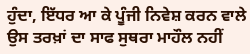ਹੁੰਦਾ, ਇੱਧਰ ਆ ਕੇ ਪੂੰਜੀ ਨਿਵੇਸ਼ ਕਰਨ ਵਾਲੇ ਉਸ ਤਰਖ਼ਾਂ ਦਾ ਸਾਫ ਸੁਥਰਾ ਮਾਹੌਲ ਨਹੀਂ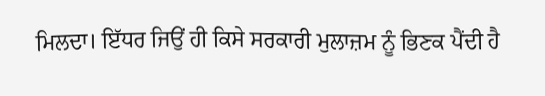ਮਿਲਦਾ। ਇੱਧਰ ਜਿਉਂ ਹੀ ਕਿਸੇ ਸਰਕਾਰੀ ਮੁਲਾਜ਼ਮ ਨੂੰ ਭਿਣਕ ਪੈਂਦੀ ਹੈ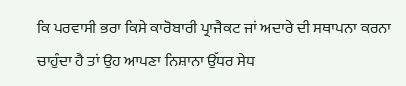ਕਿ ਪਰਵਾਸੀ ਭਰਾ ਕਿਸੇ ਕਾਰੋਬਾਰੀ ਪ੍ਰਾਜੈਕਟ ਜਾਂ ਅਦਾਰੇ ਦੀ ਸਥਾਪਨਾ ਕਰਨਾ ਚਾਹੁੰਦਾ ਹੈ ਤਾਂ ਉਹ ਆਪਣਾ ਨਿਸ਼ਾਨਾ ਉੱਧਰ ਸੇਧ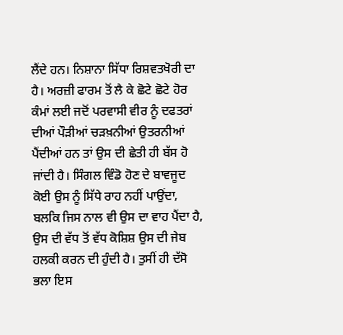ਲੈਂਦੇ ਹਨ। ਨਿਸ਼ਾਨਾ ਸਿੱਧਾ ਰਿਸ਼ਵਤਖੋਰੀ ਦਾ ਹੈ। ਅਰਜ਼ੀ ਫਾਰਮ ਤੋਂ ਲੈ ਕੇ ਛੋਟੇ ਛੋਟੇ ਹੋਰ ਕੰਮਾਂ ਲਈ ਜਦੋਂ ਪਰਵਾਸੀ ਵੀਰ ਨੂੰ ਦਫਤਰਾਂ ਦੀਆਂ ਪੌੜੀਆਂ ਚੜਖ਼ਨੀਆਂ ਉਤਰਨੀਆਂ ਪੈਂਦੀਆਂ ਹਨ ਤਾਂ ਉਸ ਦੀ ਛੇਤੀ ਹੀ ਬੱਸ ਹੋ ਜਾਂਦੀ ਹੈ। ਸਿੰਗਲ ਵਿੰਡੋ ਹੋਣ ਦੇ ਬਾਵਜੂਦ ਕੋਈ ਉਸ ਨੂੰ ਸਿੱਧੇ ਰਾਹ ਨਹੀਂ ਪਾਉਂਦਾ, ਬਲਕਿ ਜਿਸ ਨਾਲ ਵੀ ਉਸ ਦਾ ਵਾਹ ਪੈਂਦਾ ਹੈ, ਉਸ ਦੀ ਵੱਧ ਤੋਂ ਵੱਧ ਕੋਸ਼ਿਸ਼ ਉਸ ਦੀ ਜੇਬ ਹਲਕੀ ਕਰਨ ਦੀ ਹੁੰਦੀ ਹੈ। ਤੁਸੀਂ ਹੀ ਦੱਸੋ ਭਲਾ ਇਸ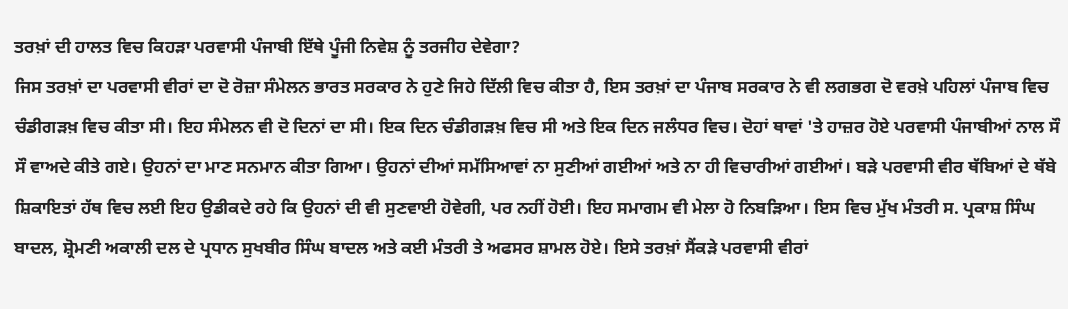ਤਰਖ਼ਾਂ ਦੀ ਹਾਲਤ ਵਿਚ ਕਿਹੜਾ ਪਰਵਾਸੀ ਪੰਜਾਬੀ ਇੱਥੇ ਪੂੰਜੀ ਨਿਵੇਸ਼ ਨੂੰ ਤਰਜੀਹ ਦੇਵੇਗਾ?
ਜਿਸ ਤਰਖ਼ਾਂ ਦਾ ਪਰਵਾਸੀ ਵੀਰਾਂ ਦਾ ਦੋ ਰੋਜ਼ਾ ਸੰਮੇਲਨ ਭਾਰਤ ਸਰਕਾਰ ਨੇ ਹੁਣੇ ਜਿਹੇ ਦਿੱਲੀ ਵਿਚ ਕੀਤਾ ਹੈ, ਇਸ ਤਰਖ਼ਾਂ ਦਾ ਪੰਜਾਬ ਸਰਕਾਰ ਨੇ ਵੀ ਲਗਭਗ ਦੋ ਵਰਖ਼ੇ ਪਹਿਲਾਂ ਪੰਜਾਬ ਵਿਚ ਚੰਡੀਗੜਖ਼ ਵਿਚ ਕੀਤਾ ਸੀ। ਇਹ ਸੰਮੇਲਨ ਵੀ ਦੋ ਦਿਨਾਂ ਦਾ ਸੀ। ਇਕ ਦਿਨ ਚੰਡੀਗੜਖ਼ ਵਿਚ ਸੀ ਅਤੇ ਇਕ ਦਿਨ ਜਲੰਧਰ ਵਿਚ। ਦੋਹਾਂ ਥਾਵਾਂ 'ਤੇ ਹਾਜ਼ਰ ਹੋਏ ਪਰਵਾਸੀ ਪੰਜਾਬੀਆਂ ਨਾਲ ਸੌ ਸੌ ਵਾਅਦੇ ਕੀਤੇ ਗਏ। ਉਹਨਾਂ ਦਾ ਮਾਣ ਸਨਮਾਨ ਕੀਤਾ ਗਿਆ। ਉਹਨਾਂ ਦੀਆਂ ਸਮੱਸਿਆਵਾਂ ਨਾ ਸੁਣੀਆਂ ਗਈਆਂ ਅਤੇ ਨਾ ਹੀ ਵਿਚਾਰੀਆਂ ਗਈਆਂ। ਬੜੇ ਪਰਵਾਸੀ ਵੀਰ ਥੱਬਿਆਂ ਦੇ ਥੱਬੇ ਸ਼ਿਕਾਇਤਾਂ ਹੱਥ ਵਿਚ ਲਈ ਇਹ ਉਡੀਕਦੇ ਰਹੇ ਕਿ ਉਹਨਾਂ ਦੀ ਵੀ ਸੁਣਵਾਈ ਹੋਵੇਗੀ, ਪਰ ਨਹੀਂ ਹੋਈ। ਇਹ ਸਮਾਗਮ ਵੀ ਮੇਲਾ ਹੋ ਨਿਬੜਿਆ। ਇਸ ਵਿਚ ਮੁੱਖ ਮੰਤਰੀ ਸ. ਪ੍ਰਕਾਸ਼ ਸਿੰਘ ਬਾਦਲ, ਸ਼੍ਰੋਮਣੀ ਅਕਾਲੀ ਦਲ ਦੇ ਪ੍ਰਧਾਨ ਸੁਖਬੀਰ ਸਿੰਘ ਬਾਦਲ ਅਤੇ ਕਈ ਮੰਤਰੀ ਤੇ ਅਫਸਰ ਸ਼ਾਮਲ ਹੋਏ। ਇਸੇ ਤਰਖ਼ਾਂ ਸੈਂਕੜੇ ਪਰਵਾਸੀ ਵੀਰਾਂ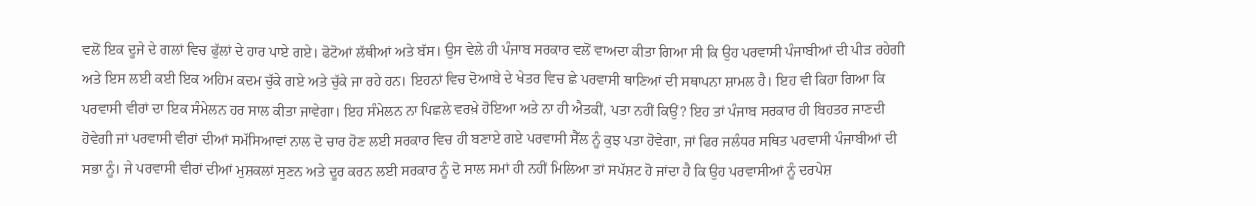ਵਲੋਂ ਇਕ ਦੂਜੇ ਦੇ ਗਲਾਂ ਵਿਚ ਫੁੱਲਾਂ ਦੇ ਹਾਰ ਪਾਏ ਗਏ। ਫੋਟੋਆਂ ਲੱਥੀਆਂ ਅਤੇ ਬੱਸ। ਉਸ ਵੇਲੇ ਹੀ ਪੰਜਾਬ ਸਰਕਾਰ ਵਲੋਂ ਵਾਅਦਾ ਕੀਤਾ ਗਿਆ ਸੀ ਕਿ ਉਹ ਪਰਵਾਸੀ ਪੰਜਾਬੀਆਂ ਦੀ ਪੀੜ ਰਹੇਗੀ ਅਤੇ ਇਸ ਲਈ ਕਈ ਇਕ ਅਹਿਮ ਕਦਮ ਚੁੱਕੇ ਗਏ ਅਤੇ ਚੁੱਕੇ ਜਾ ਰਹੇ ਹਨ। ਇਹਨਾਂ ਵਿਚ ਦੋਆਬੇ ਦੇ ਖੇਤਰ ਵਿਚ ਛੇ ਪਰਵਾਸੀ ਥਾਣਿਆਂ ਦੀ ਸਥਾਪਨਾ ਸ਼ਾਮਲ ਹੈ। ਇਹ ਵੀ ਕਿਹਾ ਗਿਆ ਕਿ ਪਰਵਾਸੀ ਵੀਰਾਂ ਦਾ ਇਕ ਸੰਮੇਲਨ ਹਰ ਸਾਲ ਕੀਤਾ ਜਾਵੇਗਾ। ਇਹ ਸੰਮੇਲਨ ਨਾ ਪਿਛਲੇ ਵਰਖ਼ੇ ਹੋਇਆ ਅਤੇ ਨਾ ਹੀ ਐਤਕੀਂ, ਪਤਾ ਨਹੀਂ ਕਿਉਂ? ਇਹ ਤਾਂ ਪੰਜਾਬ ਸਰਕਾਰ ਹੀ ਬਿਹਤਰ ਜਾਣਦੀ ਹੋਵੇਗੀ ਜਾਂ ਪਰਵਾਸੀ ਵੀਰਾਂ ਦੀਆਂ ਸਮੱਸਿਆਵਾਂ ਨਾਲ ਦੋ ਚਾਰ ਹੋਣ ਲਈ ਸਰਕਾਰ ਵਿਚ ਹੀ ਬਣਾਏ ਗਏ ਪਰਵਾਸੀ ਸੈੱਲ ਨੂੰ ਕੁਝ ਪਤਾ ਹੋਵੇਗਾ, ਜਾਂ ਫਿਰ ਜਲੰਧਰ ਸਥਿਤ ਪਰਵਾਸੀ ਪੰਜਾਬੀਆਂ ਦੀ ਸਭਾ ਨੂੰ। ਜੇ ਪਰਵਾਸੀ ਵੀਰਾਂ ਦੀਆਂ ਮੁਸ਼ਕਲਾਂ ਸੁਣਨ ਅਤੇ ਦੂਰ ਕਰਨ ਲਈ ਸਰਕਾਰ ਨੂੰ ਦੋ ਸਾਲ ਸਮਾਂ ਹੀ ਨਹੀਂ ਮਿਲਿਆ ਤਾਂ ਸਪੱਸ਼ਟ ਹੋ ਜਾਂਦਾ ਹੈ ਕਿ ਉਹ ਪਰਵਾਸੀਆਂ ਨੂੰ ਦਰਪੇਸ਼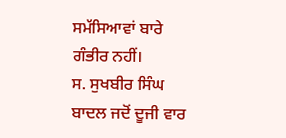ਸਮੱਸਿਆਵਾਂ ਬਾਰੇ ਗੰਭੀਰ ਨਹੀਂ।
ਸ. ਸੁਖਬੀਰ ਸਿੰਘ ਬਾਦਲ ਜਦੋਂ ਦੂਜੀ ਵਾਰ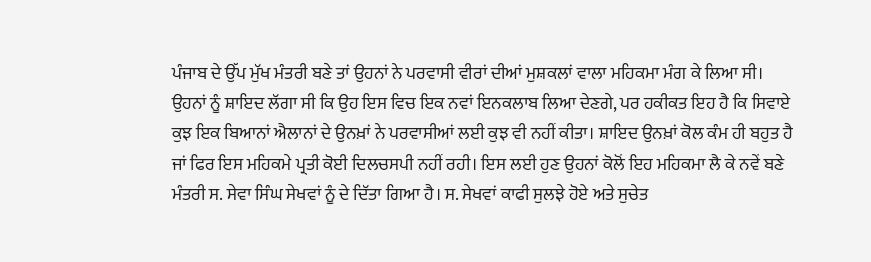ਪੰਜਾਬ ਦੇ ਉੱਪ ਮੁੱਖ ਮੰਤਰੀ ਬਣੇ ਤਾਂ ਉਹਨਾਂ ਨੇ ਪਰਵਾਸੀ ਵੀਰਾਂ ਦੀਆਂ ਮੁਸ਼ਕਲਾਂ ਵਾਲਾ ਮਹਿਕਮਾ ਮੰਗ ਕੇ ਲਿਆ ਸੀ। ਉਹਨਾਂ ਨੂੰ ਸ਼ਾਇਦ ਲੱਗਾ ਸੀ ਕਿ ਉਹ ਇਸ ਵਿਚ ਇਕ ਨਵਾਂ ਇਨਕਲਾਬ ਲਿਆ ਦੇਣਗੇ, ਪਰ ਹਕੀਕਤ ਇਹ ਹੈ ਕਿ ਸਿਵਾਏ ਕੁਝ ਇਕ ਬਿਆਨਾਂ ਐਲਾਨਾਂ ਦੇ ਉਨਖ਼ਾਂ ਨੇ ਪਰਵਾਸੀਆਂ ਲਈ ਕੁਝ ਵੀ ਨਹੀਂ ਕੀਤਾ। ਸ਼ਾਇਦ ਉਨਖ਼ਾਂ ਕੋਲ ਕੰਮ ਹੀ ਬਹੁਤ ਹੈ ਜਾਂ ਫਿਰ ਇਸ ਮਹਿਕਮੇ ਪ੍ਰਤੀ ਕੋਈ ਦਿਲਚਸਪੀ ਨਹੀਂ ਰਹੀ। ਇਸ ਲਈ ਹੁਣ ਉਹਨਾਂ ਕੋਲੋਂ ਇਹ ਮਹਿਕਮਾ ਲੈ ਕੇ ਨਵੇਂ ਬਣੇ ਮੰਤਰੀ ਸ. ਸੇਵਾ ਸਿੰਘ ਸੇਖਵਾਂ ਨੂੰ ਦੇ ਦਿੱਤਾ ਗਿਆ ਹੈ। ਸ. ਸੇਖਵਾਂ ਕਾਫੀ ਸੁਲਝੇ ਹੋਏ ਅਤੇ ਸੁਚੇਤ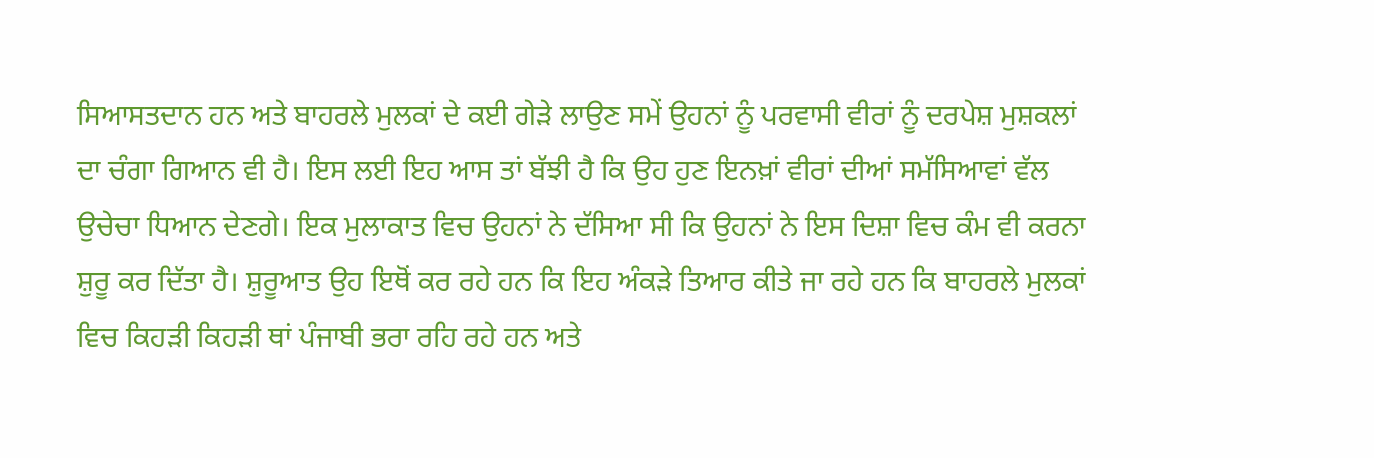ਸਿਆਸਤਦਾਨ ਹਨ ਅਤੇ ਬਾਹਰਲੇ ਮੁਲਕਾਂ ਦੇ ਕਈ ਗੇੜੇ ਲਾਉਣ ਸਮੇਂ ਉਹਨਾਂ ਨੂੰ ਪਰਵਾਸੀ ਵੀਰਾਂ ਨੂੰ ਦਰਪੇਸ਼ ਮੁਸ਼ਕਲਾਂ ਦਾ ਚੰਗਾ ਗਿਆਨ ਵੀ ਹੈ। ਇਸ ਲਈ ਇਹ ਆਸ ਤਾਂ ਬੱਝੀ ਹੈ ਕਿ ਉਹ ਹੁਣ ਇਨਖ਼ਾਂ ਵੀਰਾਂ ਦੀਆਂ ਸਮੱਸਿਆਵਾਂ ਵੱਲ ਉਚੇਚਾ ਧਿਆਨ ਦੇਣਗੇ। ਇਕ ਮੁਲਾਕਾਤ ਵਿਚ ਉਹਨਾਂ ਨੇ ਦੱਸਿਆ ਸੀ ਕਿ ਉਹਨਾਂ ਨੇ ਇਸ ਦਿਸ਼ਾ ਵਿਚ ਕੰਮ ਵੀ ਕਰਨਾ ਸ਼ੁਰੂ ਕਰ ਦਿੱਤਾ ਹੈ। ਸ਼ੁਰੂਆਤ ਉਹ ਇਥੋਂ ਕਰ ਰਹੇ ਹਨ ਕਿ ਇਹ ਅੰਕੜੇ ਤਿਆਰ ਕੀਤੇ ਜਾ ਰਹੇ ਹਨ ਕਿ ਬਾਹਰਲੇ ਮੁਲਕਾਂ ਵਿਚ ਕਿਹੜੀ ਕਿਹੜੀ ਥਾਂ ਪੰਜਾਬੀ ਭਰਾ ਰਹਿ ਰਹੇ ਹਨ ਅਤੇ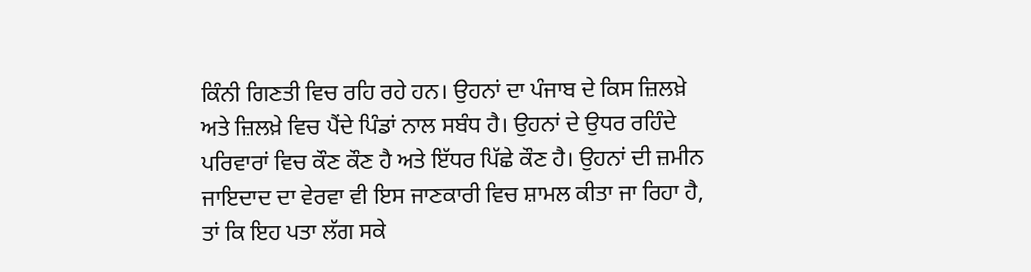ਕਿੰਨੀ ਗਿਣਤੀ ਵਿਚ ਰਹਿ ਰਹੇ ਹਨ। ਉਹਨਾਂ ਦਾ ਪੰਜਾਬ ਦੇ ਕਿਸ ਜ਼ਿਲਖ਼ੇ ਅਤੇ ਜ਼ਿਲਖ਼ੇ ਵਿਚ ਪੈਂਦੇ ਪਿੰਡਾਂ ਨਾਲ ਸਬੰਧ ਹੈ। ਉਹਨਾਂ ਦੇ ਉਧਰ ਰਹਿੰਦੇ ਪਰਿਵਾਰਾਂ ਵਿਚ ਕੌਣ ਕੌਣ ਹੈ ਅਤੇ ਇੱਧਰ ਪਿੱਛੇ ਕੌਣ ਹੈ। ਉਹਨਾਂ ਦੀ ਜ਼ਮੀਨ ਜਾਇਦਾਦ ਦਾ ਵੇਰਵਾ ਵੀ ਇਸ ਜਾਣਕਾਰੀ ਵਿਚ ਸ਼ਾਮਲ ਕੀਤਾ ਜਾ ਰਿਹਾ ਹੈ, ਤਾਂ ਕਿ ਇਹ ਪਤਾ ਲੱਗ ਸਕੇ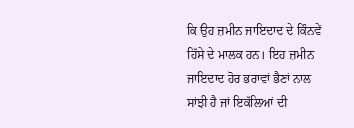ਕਿ ਉਹ ਜ਼ਮੀਨ ਜਾਇਦਾਦ ਦੇ ਕਿੰਨਵੇਂ ਹਿੱਸੇ ਦੇ ਮਾਲਕ ਹਨ। ਇਹ ਜ਼ਮੀਨ ਜਾਇਦਾਦ ਹੋਰ ਭਰਾਵਾਂ ਭੈਣਾਂ ਨਾਲ ਸਾਂਝੀ ਹੈ ਜਾਂ ਇਕੱਲਿਆਂ ਦੀ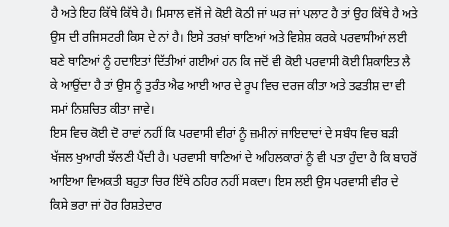ਹੈ ਅਤੇ ਇਹ ਕਿੱਥੇ ਕਿੱਥੇ ਹੈ। ਮਿਸਾਲ ਵਜੋਂ ਜੇ ਕੋਈ ਕੋਠੀ ਜਾਂ ਘਰ ਜਾਂ ਪਲਾਟ ਹੈ ਤਾਂ ਉਹ ਕਿੱਥੇ ਹੈ ਅਤੇ ਉਸ ਦੀ ਰਜਿਸਟਰੀ ਕਿਸ ਦੇ ਨਾਂ ਹੈ। ਇਸੇ ਤਰਖ਼ਾਂ ਥਾਣਿਆਂ ਅਤੇ ਵਿਸ਼ੇਸ਼ ਕਰਕੇ ਪਰਵਾਸੀਆਂ ਲਈ ਬਣੇ ਥਾਣਿਆਂ ਨੂੰ ਹਦਾਇਤਾਂ ਦਿੱਤੀਆਂ ਗਈਆਂ ਹਨ ਕਿ ਜਦੋਂ ਵੀ ਕੋਈ ਪਰਵਾਸੀ ਕੋਈ ਸ਼ਿਕਾਇਤ ਲੈ ਕੇ ਆਉਂਦਾ ਹੈ ਤਾਂ ਉਸ ਨੂੰ ਤੁਰੰਤ ਐਫ ਆਈ ਆਰ ਦੇ ਰੂਪ ਵਿਚ ਦਰਜ ਕੀਤਾ ਅਤੇ ਤਫਤੀਸ਼ ਦਾ ਵੀ ਸਮਾਂ ਨਿਸ਼ਚਿਤ ਕੀਤਾ ਜਾਵੇ।
ਇਸ ਵਿਚ ਕੋਈ ਦੋ ਰਾਵਾਂ ਨਹੀਂ ਕਿ ਪਰਵਾਸੀ ਵੀਰਾਂ ਨੂੰ ਜ਼ਮੀਨਾਂ ਜਾਇਦਾਦਾਂ ਦੇ ਸਬੰਧ ਵਿਚ ਬੜੀ ਖੱਜਲ ਖੁਆਰੀ ਝੱਲਣੀ ਪੈਂਦੀ ਹੈ। ਪਰਵਾਸੀ ਥਾਣਿਆਂ ਦੇ ਅਹਿਲਕਾਰਾਂ ਨੂੰ ਵੀ ਪਤਾ ਹੁੰਦਾ ਹੈ ਕਿ ਬਾਹਰੋਂ ਆਇਆ ਵਿਅਕਤੀ ਬਹੁਤਾ ਚਿਰ ਇੱਥੇ ਠਹਿਰ ਨਹੀਂ ਸਕਦਾ। ਇਸ ਲਈ ਉਸ ਪਰਵਾਸੀ ਵੀਰ ਦੇ ਕਿਸੇ ਭਰਾ ਜਾਂ ਹੋਰ ਰਿਸ਼ਤੇਦਾਰ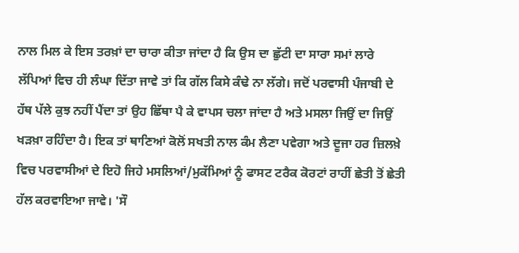ਨਾਲ ਮਿਲ ਕੇ ਇਸ ਤਰਖ਼ਾਂ ਦਾ ਚਾਰਾ ਕੀਤਾ ਜਾਂਦਾ ਹੈ ਕਿ ਉਸ ਦਾ ਛੁੱਟੀ ਦਾ ਸਾਰਾ ਸਮਾਂ ਲਾਰੇ ਲੱਪਿਆਂ ਵਿਚ ਹੀ ਲੰਘਾ ਦਿੱਤਾ ਜਾਵੇ ਤਾਂ ਕਿ ਗੱਲ ਕਿਸੇ ਕੰਢੇ ਨਾ ਲੱਗੇ। ਜਦੋਂ ਪਰਵਾਸੀ ਪੰਜਾਬੀ ਦੇ ਹੱਥ ਪੱਲੇ ਕੁਝ ਨਹੀਂ ਪੈਂਦਾ ਤਾਂ ਉਹ ਛਿੱਥਾ ਪੈ ਕੇ ਵਾਪਸ ਚਲਾ ਜਾਂਦਾ ਹੈ ਅਤੇ ਮਸਲਾ ਜਿਉਂ ਦਾ ਜਿਉਂ ਖੜਖ਼ਾ ਰਹਿੰਦਾ ਹੈ। ਇਕ ਤਾਂ ਥਾਣਿਆਂ ਕੋਲੋਂ ਸਖਤੀ ਨਾਲ ਕੰਮ ਲੈਣਾ ਪਵੇਗਾ ਅਤੇ ਦੂਜਾ ਹਰ ਜ਼ਿਲਖ਼ੇ ਵਿਚ ਪਰਵਾਸੀਆਂ ਦੇ ਇਹੋ ਜਿਹੇ ਮਸਲਿਆਂ/ਮੁਕੱਮਿਆਂ ਨੂੰ ਫਾਸਟ ਟਰੈਕ ਕੋਰਟਾਂ ਰਾਹੀਂ ਛੇਤੀ ਤੋਂ ਛੇਤੀ ਹੱਲ ਕਰਵਾਇਆ ਜਾਵੇ। 'ਸੌ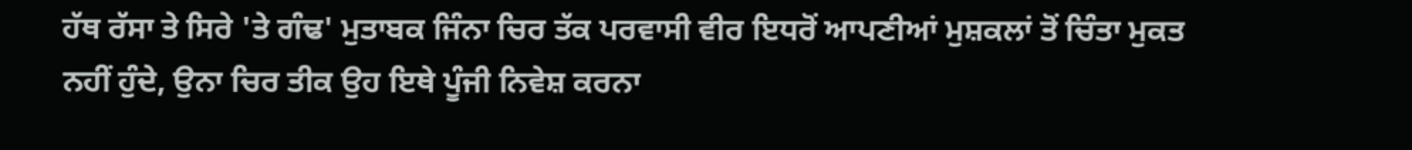ਹੱਥ ਰੱਸਾ ਤੇ ਸਿਰੇ 'ਤੇ ਗੰਢ' ਮੁਤਾਬਕ ਜਿੰਨਾ ਚਿਰ ਤੱਕ ਪਰਵਾਸੀ ਵੀਰ ਇਧਰੋਂ ਆਪਣੀਆਂ ਮੁਸ਼ਕਲਾਂ ਤੋਂ ਚਿੰਤਾ ਮੁਕਤ ਨਹੀਂ ਹੁੰਦੇ, ਉਨਾ ਚਿਰ ਤੀਕ ਉਹ ਇਥੇ ਪੂੰਜੀ ਨਿਵੇਸ਼ ਕਰਨਾ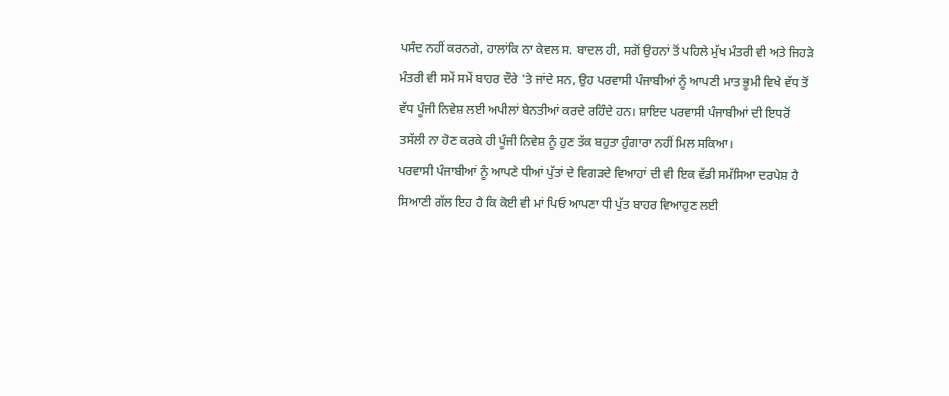ਪਸੰਦ ਨਹੀਂ ਕਰਨਗੇ, ਹਾਲਾਂਕਿ ਨਾ ਕੇਵਲ ਸ. ਬਾਦਲ ਹੀ, ਸਗੋਂ ਉਹਨਾਂ ਤੋਂ ਪਹਿਲੇ ਮੁੱਖ ਮੰਤਰੀ ਵੀ ਅਤੇ ਜਿਹੜੇ ਮੰਤਰੀ ਵੀ ਸਮੇਂ ਸਮੇਂ ਬਾਹਰ ਦੌਰੇ 'ਤੇ ਜਾਂਦੇ ਸਨ, ਉਹ ਪਰਵਾਸੀ ਪੰਜਾਬੀਆਂ ਨੂੰ ਆਪਣੀ ਮਾਤ ਭੂਮੀ ਵਿਖੇ ਵੱਧ ਤੋਂ ਵੱਧ ਪੂੰਜੀ ਨਿਵੇਸ਼ ਲਈ ਅਪੀਲਾਂ ਬੇਨਤੀਆਂ ਕਰਦੇ ਰਹਿੰਦੇ ਹਨ। ਸ਼ਾਇਦ ਪਰਵਾਸੀ ਪੰਜਾਬੀਆਂ ਦੀ ਇਧਰੋਂ ਤਸੱਲੀ ਨਾ ਹੋਣ ਕਰਕੇ ਹੀ ਪੂੰਜੀ ਨਿਵੇਸ਼ ਨੂੰ ਹੁਣ ਤੱਕ ਬਹੁਤਾ ਹੁੰਗਾਰਾ ਨਹੀਂ ਮਿਲ ਸਕਿਆ।
ਪਰਵਾਸੀ ਪੰਜਾਬੀਆਂ ਨੂੰ ਆਪਣੇ ਧੀਆਂ ਪੁੱਤਾਂ ਦੇ ਵਿਗੜਦੇ ਵਿਆਹਾਂ ਦੀ ਵੀ ਇਕ ਵੱਡੀ ਸਮੱਸਿਆ ਦਰਪੇਸ਼ ਹੈ ਸਿਆਣੀ ਗੱਲ ਇਹ ਹੈ ਕਿ ਕੋਈ ਵੀ ਮਾਂ ਪਿਓ ਆਪਣਾ ਧੀ ਪੁੱਤ ਬਾਹਰ ਵਿਆਹੁਣ ਲਈ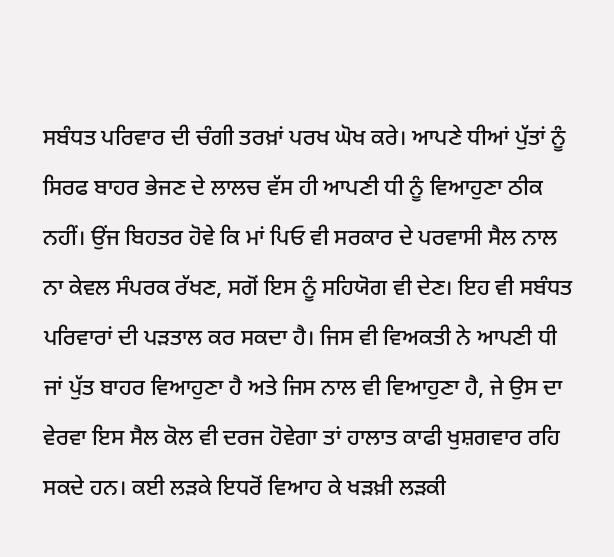ਸਬੰਧਤ ਪਰਿਵਾਰ ਦੀ ਚੰਗੀ ਤਰਖ਼ਾਂ ਪਰਖ ਘੋਖ ਕਰੇ। ਆਪਣੇ ਧੀਆਂ ਪੁੱਤਾਂ ਨੂੰ ਸਿਰਫ ਬਾਹਰ ਭੇਜਣ ਦੇ ਲਾਲਚ ਵੱਸ ਹੀ ਆਪਣੀ ਧੀ ਨੂੰ ਵਿਆਹੁਣਾ ਠੀਕ ਨਹੀਂ। ਉਂਜ ਬਿਹਤਰ ਹੋਵੇ ਕਿ ਮਾਂ ਪਿਓ ਵੀ ਸਰਕਾਰ ਦੇ ਪਰਵਾਸੀ ਸੈਲ ਨਾਲ ਨਾ ਕੇਵਲ ਸੰਪਰਕ ਰੱਖਣ, ਸਗੋਂ ਇਸ ਨੂੰ ਸਹਿਯੋਗ ਵੀ ਦੇਣ। ਇਹ ਵੀ ਸਬੰਧਤ ਪਰਿਵਾਰਾਂ ਦੀ ਪੜਤਾਲ ਕਰ ਸਕਦਾ ਹੈ। ਜਿਸ ਵੀ ਵਿਅਕਤੀ ਨੇ ਆਪਣੀ ਧੀ ਜਾਂ ਪੁੱਤ ਬਾਹਰ ਵਿਆਹੁਣਾ ਹੈ ਅਤੇ ਜਿਸ ਨਾਲ ਵੀ ਵਿਆਹੁਣਾ ਹੈ, ਜੇ ਉਸ ਦਾ ਵੇਰਵਾ ਇਸ ਸੈਲ ਕੋਲ ਵੀ ਦਰਜ ਹੋਵੇਗਾ ਤਾਂ ਹਾਲਾਤ ਕਾਫੀ ਖੁਸ਼ਗਵਾਰ ਰਹਿ ਸਕਦੇ ਹਨ। ਕਈ ਲੜਕੇ ਇਧਰੋਂ ਵਿਆਹ ਕੇ ਖੜਖ਼ੀ ਲੜਕੀ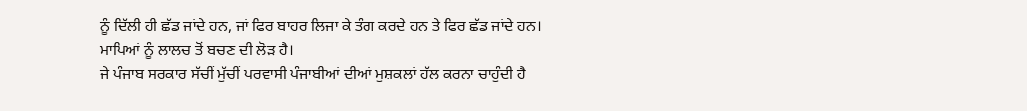ਨੂੰ ਦਿੱਲੀ ਹੀ ਛੱਡ ਜਾਂਦੇ ਹਨ, ਜਾਂ ਫਿਰ ਬਾਹਰ ਲਿਜਾ ਕੇ ਤੰਗ ਕਰਦੇ ਹਨ ਤੇ ਫਿਰ ਛੱਡ ਜਾਂਦੇ ਹਨ। ਮਾਪਿਆਂ ਨੂੰ ਲਾਲਚ ਤੋਂ ਬਚਣ ਦੀ ਲੋੜ ਹੈ।
ਜੇ ਪੰਜਾਬ ਸਰਕਾਰ ਸੱਚੀਂ ਮੁੱਚੀਂ ਪਰਵਾਸੀ ਪੰਜਾਬੀਆਂ ਦੀਆਂ ਮੁਸ਼ਕਲਾਂ ਹੱਲ ਕਰਨਾ ਚਾਹੁੰਦੀ ਹੈ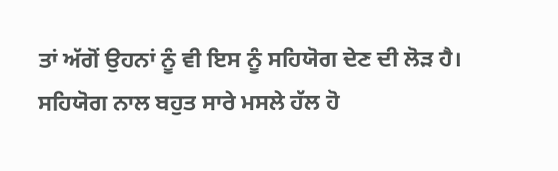ਤਾਂ ਅੱਗੋਂ ਉਹਨਾਂ ਨੂੰ ਵੀ ਇਸ ਨੂੰ ਸਹਿਯੋਗ ਦੇਣ ਦੀ ਲੋੜ ਹੈ। ਸਹਿਯੋਗ ਨਾਲ ਬਹੁਤ ਸਾਰੇ ਮਸਲੇ ਹੱਲ ਹੋ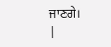ਜਾਣਗੇ।
|